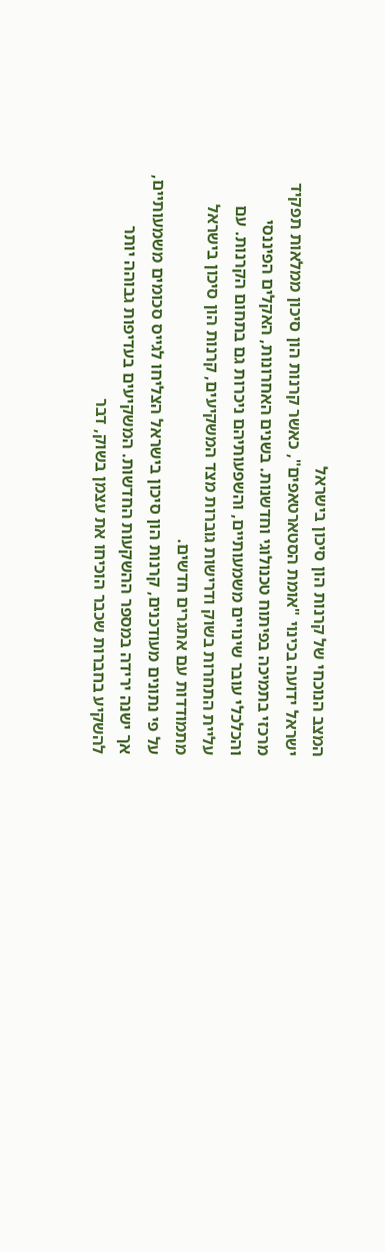המצב הנוכחי של קרנות הון סיכון בישראל
ישראל ידועה בכינוי "אומת הסטארטאפים", כאשר קרנות הון סיכון ממלאות תפקיד מרכזי בתמיכה בפיתוח טכנולוגי וחדשנות. בשנים האחרונות, האקלים הפיננסי והכלכלי עובר שינויים משמעותיים, והשפעותיהם ניכרות גם בתחום הקרנות. עם עליית התחרות בשוק ודרישות גוברות מצד המשקיעים, קרנות הון סיכון בישראל מתמודדות עם אתגרים חדשים.
על פי נתונים מעודכנים, קרנות הון סיכון בישראל הצליחו לגייס סכומים משמעותיים, אך ישנה ירידה במספר ההשקעות החדשות. המשקיעים בעדיפות גבוהה יותר להשקיע בחברות שכבר הוכיחו את עצמן בשוק, דבר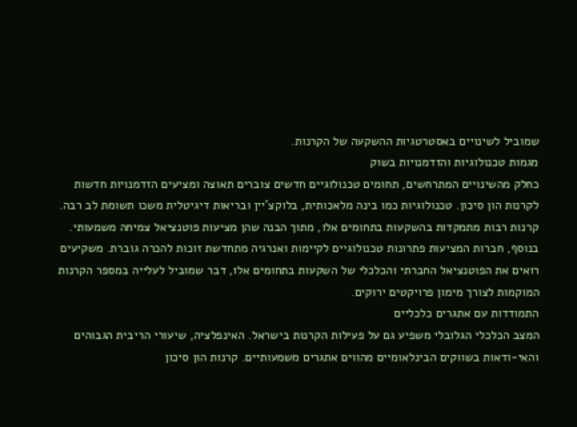שמוביל לשינויים באסטרטגיות ההשקעה של הקרנות.
מגמות טכנולוגיות והזדמנויות בשוק
כחלק מהשינויים המתרחשים, תחומים טכנולוגיים חדשים צוברים תאוצה ומציעים הזדמנויות חדשות לקרנות הון סיכון. טכנולוגיות כמו בינה מלאכותית, בלוקצ'יין ובריאות דיגיטלית משכו תשומת לב רבה. קרנות רבות מתמקדות בהשקעות בתחומים אלו, מתוך הבנה שהן מציעות פוטנציאל צמיחה משמעותי.
בנוסף, חברות המציעות פתרונות טכנולוגיים לקיימות ואנרגיה מתחדשת זוכות להכרה גוברת. משקיעים רואים את הפוטנציאל החברתי והכלכלי של השקעות בתחומים אלו, דבר שמוביל לעלייה במספר הקרנות המוקמות לצורך מימון פרויקטים ירוקים.
התמודדות עם אתגרים כלכליים
המצב הכלכלי הגלובלי משפיע גם על פעילות הקרנות בישראל. האינפלציה, שיעורי הריבית הגבוהים והאי-ודאות בשווקים הבינלאומיים מהווים אתגרים משמעותיים. קרנות הון סיכון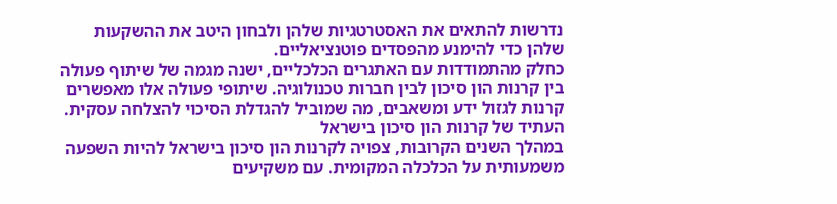נדרשות להתאים את האסטרטגיות שלהן ולבחון היטב את ההשקעות שלהן כדי להימנע מהפסדים פוטנציאליים.
כחלק מהתמודדות עם האתגרים הכלכליים, ישנה מגמה של שיתוף פעולה בין קרנות הון סיכון לבין חברות טכנולוגיה. שיתופי פעולה אלו מאפשרים קרנות לגזול ידע ומשאבים, מה שמוביל להגדלת הסיכוי להצלחה עסקית.
העתיד של קרנות הון סיכון בישראל
במהלך השנים הקרובות, צפויה לקרנות הון סיכון בישראל להיות השפעה משמעותית על הכלכלה המקומית. עם משקיעים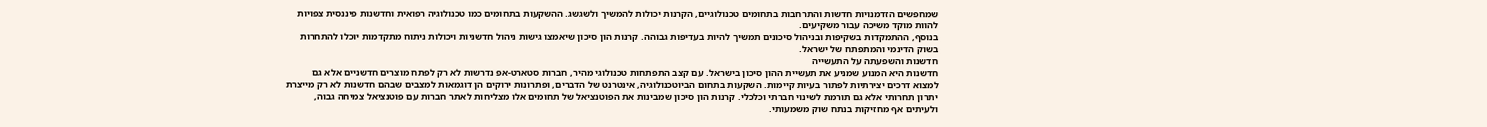שמחפשים הזדמנויות חדשות והתרחבות בתחומים טכנולוגיים, הקרנות יכולות להמשיך ולשגשג. ההשקעות בתחומים כמו טכנולוגיה רפואית וחדשנות פיננסית צפויות להוות מוקד משיכה עבור משקיעים.
בנוסף, ההתמקדות בשקיפות ובניהול סיכונים תמשיך להיות בעדיפות גבוהה. קרנות הון סיכון שיאמצו גישות ניהול חדשניות ויכולות ניתוח מתקדמות יוכלו להתחרות בשוק הדינמי והמתפתח של ישראל.
חדשנות והשפעתה על התעשייה
חדשנות היא המנוע שמניע את תעשיית ההון סיכון בישראל. עם קצב התפתחות טכנולוגי מהיר, חברות סטארט-אפ נדרשות לא רק לפתח מוצרים חדשניים אלא גם למצוא דרכים יצירתיות לפתור בעיות קיימות. השקעות בתחום הביוטכנולוגיה, אינטרנט של הדברים, ופתרונות ירוקים הן דוגמאות למצבים שבהם חדשנות לא רק מייצרת יתרון תחרותי אלא גם תורמת לשינוי חברתי וכלכלי. קרנות הון סיכון שמבינות את הפוטנציאל של תחומים אלו מצליחות לאתר חברות עם פוטנציאל צמיחה גבוה, ולעיתים אף מחזיקות בנתח שוק משמעותי.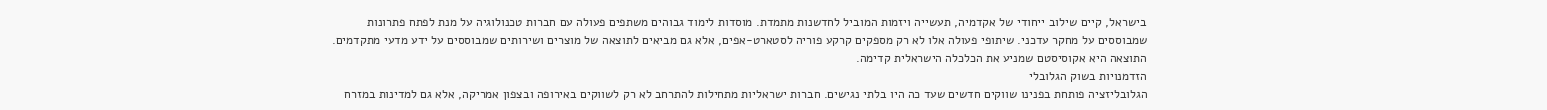בישראל, קיים שילוב ייחודי של אקדמיה, תעשייה ויזמות המוביל לחדשנות מתמדת. מוסדות לימוד גבוהים משתפים פעולה עם חברות טכנולוגיה על מנת לפתח פתרונות שמבוססים על מחקר עדכני. שיתופי פעולה אלו לא רק מספקים קרקע פוריה לסטארט-אפים, אלא גם מביאים לתוצאה של מוצרים ושירותים שמבוססים על ידע מדעי מתקדמים. התוצאה היא אקוסיסטם שמניע את הכלכלה הישראלית קדימה.
הזדמנויות בשוק הגלובלי
הגלובליזציה פותחת בפנינו שווקים חדשים שעד כה היו בלתי נגישים. חברות ישראליות מתחילות להתרחב לא רק לשווקים באירופה ובצפון אמריקה, אלא גם למדינות במזרח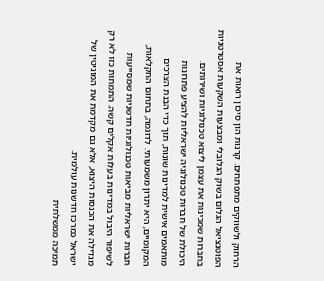הרחוק ולשווקים מתפתחים. קרנות הון סיכון רואות את הפוטנציאל הגלום בשוק הגלובלי ומבצעות השקעות אסטרטגיות בחברות שמכינות את עצמן ליצוא טכנולוגיות ושירותים.
היכולת של חברות טכנולוגיה ישראליות להציע פתרונות מותאמים אישית למדינות שונות, תוך כדי הבנת הצרכים המקומיים, היא יתרון משמעותי. לדוגמה, בתחום החקלאות, חברות ישראליות מביאות טכנולוגיות חדשניות שמסייעות לשיפור היבול במדינות בעלות אקלים קשה. התמחות כזו לא רק מגדילה את הכנסות היצוא, אלא גם מקדמת את המוניטין של ישראל כמרכז חדשנות עולמית.
תמיכה ממשלתית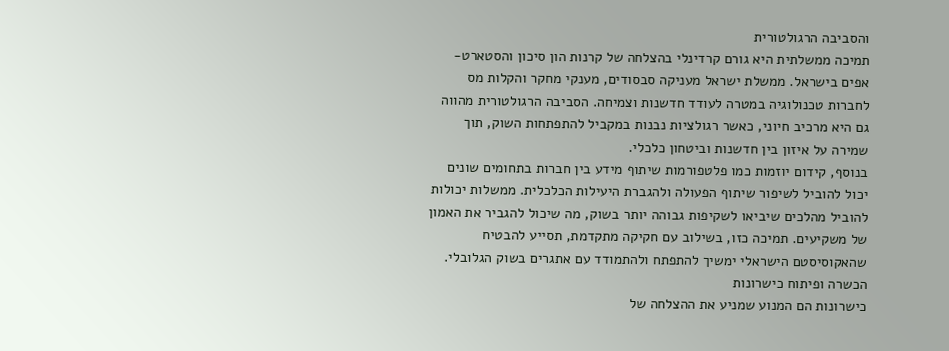והסביבה הרגולטורית
תמיכה ממשלתית היא גורם קרדינלי בהצלחה של קרנות הון סיכון והסטארט-אפים בישראל. ממשלת ישראל מעניקה סבסודים, מענקי מחקר והקלות מס לחברות טכנולוגיה במטרה לעודד חדשנות וצמיחה. הסביבה הרגולטורית מהווה גם היא מרכיב חיוני, כאשר רגולציות נבנות במקביל להתפתחות השוק, תוך שמירה על איזון בין חדשנות וביטחון כלכלי.
בנוסף, קידום יוזמות כמו פלטפורמות שיתוף מידע בין חברות בתחומים שונים יכול להוביל לשיפור שיתוף הפעולה ולהגברת היעילות הכלכלית. ממשלות יכולות להוביל מהלכים שיביאו לשקיפות גבוהה יותר בשוק, מה שיכול להגביר את האמון של משקיעים. תמיכה כזו, בשילוב עם חקיקה מתקדמת, תסייע להבטיח שהאקוסיסטם הישראלי ימשיך להתפתח ולהתמודד עם אתגרים בשוק הגלובלי.
הכשרה ופיתוח כישרונות
כישרונות הם המנוע שמניע את ההצלחה של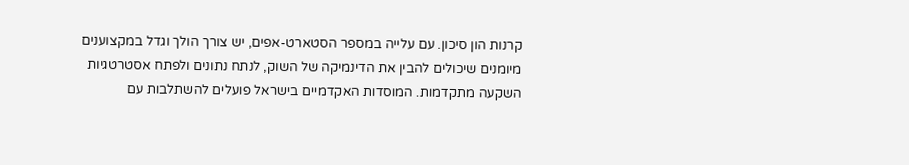קרנות הון סיכון. עם עלייה במספר הסטארט-אפים, יש צורך הולך וגדל במקצוענים מיומנים שיכולים להבין את הדינמיקה של השוק, לנתח נתונים ולפתח אסטרטגיות השקעה מתקדמות. המוסדות האקדמיים בישראל פועלים להשתלבות עם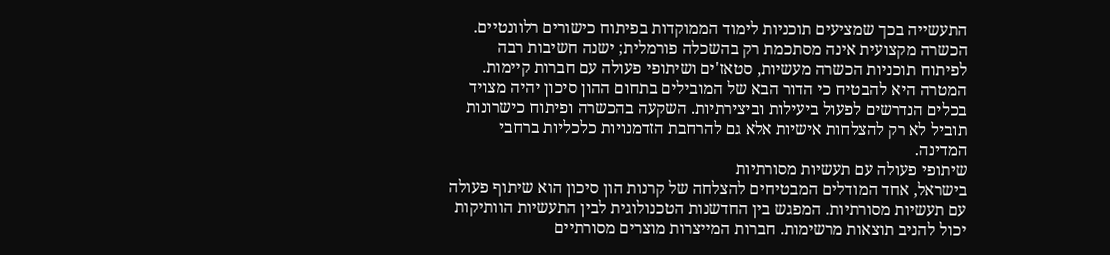התעשייה בכך שמציעים תוכניות לימוד הממוקדות בפיתוח כישורים רלוונטיים.
הכשרה מקצועית אינה מסתכמת רק בהשכלה פורמלית; ישנה חשיבות רבה לפיתוח תוכניות הכשרה מעשיות, סטאז'ים ושיתופי פעולה עם חברות קיימות. המטרה היא להבטיח כי הדור הבא של המובילים בתחום ההון סיכון יהיה מצויד בכלים הנדרשים לפעול ביעילות וביצירתיות. השקעה בהכשרה ופיתוח כישרונות תוביל לא רק להצלחות אישיות אלא גם להרחבת הזדמנויות כלכליות ברחבי המדינה.
שיתופי פעולה עם תעשיות מסורתיות
בישראל, אחד המודלים המבטיחים להצלחה של קרנות הון סיכון הוא שיתוף פעולה עם תעשיות מסורתיות. המפגש בין החדשנות הטכנולוגית לבין התעשיות הוותיקות יכול להניב תוצאות מרשימות. חברות המייצרות מוצרים מסורתיים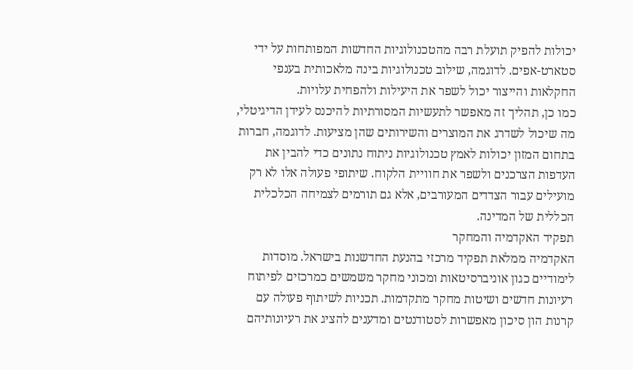יכולות להפיק תועלת רבה מהטכנולוגיות החדשות המפותחות על ידי סטארט-אפים. לדוגמה, שילוב טכנולוגיות בינה מלאכותית בענפי החקלאות והייצור יכול לשפר את היעילות ולהפחית עלויות.
כמו כן, תהליך זה מאפשר לתעשיות המסורתיות להיכנס לעידן הדיגיטלי, מה שיכול לשדרג את המוצרים והשירותים שהן מציעות. לדוגמה, חברות בתחום המזון יכולות לאמץ טכנולוגיות ניתוח נתונים כדי להבין את העדפות הצרכנים ולשפר את חוויית הלקוח. שיתופי פעולה אלו לא רק מועילים עבור הצדדים המעורבים, אלא גם תורמים לצמיחה הכלכלית הכללית של המדינה.
תפקיד האקדמיה והמחקר
האקדמיה ממלאת תפקיד מרכזי בהנעת החדשנות בישראל. מוסדות לימודיים כגון אוניברסיטאות ומכוני מחקר משמשים כמרכזים לפיתוח רעיונות חדשים ושיטות מחקר מתקדמות. תכניות לשיתוף פעולה עם קרנות הון סיכון מאפשרות לסטודנטים ומדענים להציג את רעיונותיהם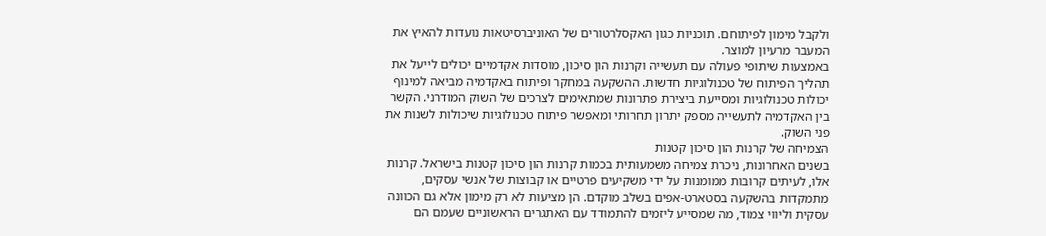ולקבל מימון לפיתוחם. תוכניות כגון האקסלרטורים של האוניברסיטאות נועדות להאיץ את המעבר מרעיון למוצר.
באמצעות שיתופי פעולה עם תעשייה וקרנות הון סיכון, מוסדות אקדמיים יכולים לייעל את תהליך הפיתוח של טכנולוגיות חדשות. ההשקעה במחקר ופיתוח באקדמיה מביאה למינוף יכולות טכנולוגיות ומסייעת ביצירת פתרונות שמתאימים לצרכים של השוק המודרני. הקשר בין האקדמיה לתעשייה מספק יתרון תחרותי ומאפשר פיתוח טכנולוגיות שיכולות לשנות את פני השוק.
הצמיחה של קרנות הון סיכון קטנות
בשנים האחרונות, ניכרת צמיחה משמעותית בכמות קרנות הון סיכון קטנות בישראל. קרנות אלו, לעיתים קרובות ממומנות על ידי משקיעים פרטיים או קבוצות של אנשי עסקים, מתמקדות בהשקעה בסטארט-אפים בשלב מוקדם. הן מציעות לא רק מימון אלא גם הכוונה עסקית וליווי צמוד, מה שמסייע ליזמים להתמודד עם האתגרים הראשוניים שעמם הם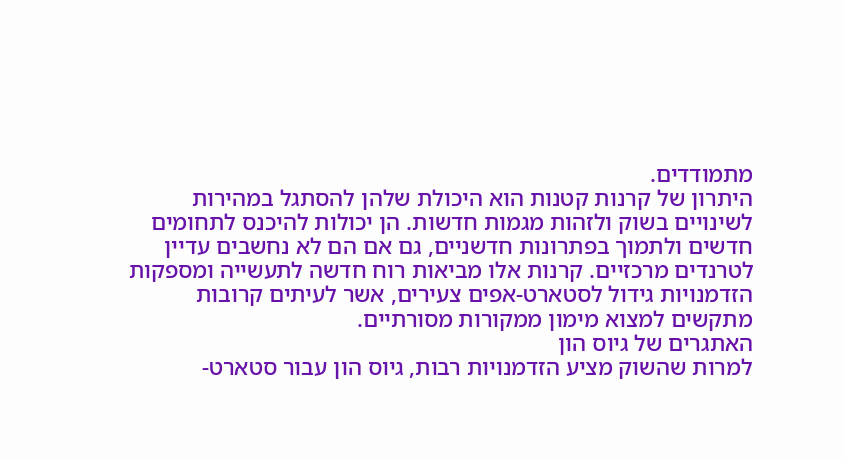מתמודדים.
היתרון של קרנות קטנות הוא היכולת שלהן להסתגל במהירות לשינויים בשוק ולזהות מגמות חדשות. הן יכולות להיכנס לתחומים חדשים ולתמוך בפתרונות חדשניים, גם אם הם לא נחשבים עדיין לטרנדים מרכזיים. קרנות אלו מביאות רוח חדשה לתעשייה ומספקות הזדמנויות גידול לסטארט-אפים צעירים, אשר לעיתים קרובות מתקשים למצוא מימון ממקורות מסורתיים.
האתגרים של גיוס הון
למרות שהשוק מציע הזדמנויות רבות, גיוס הון עבור סטארט-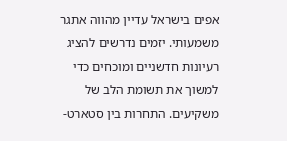אפים בישראל עדיין מהווה אתגר משמעותי. יזמים נדרשים להציג רעיונות חדשניים ומוכחים כדי למשוך את תשומת הלב של משקיעים. התחרות בין סטארט-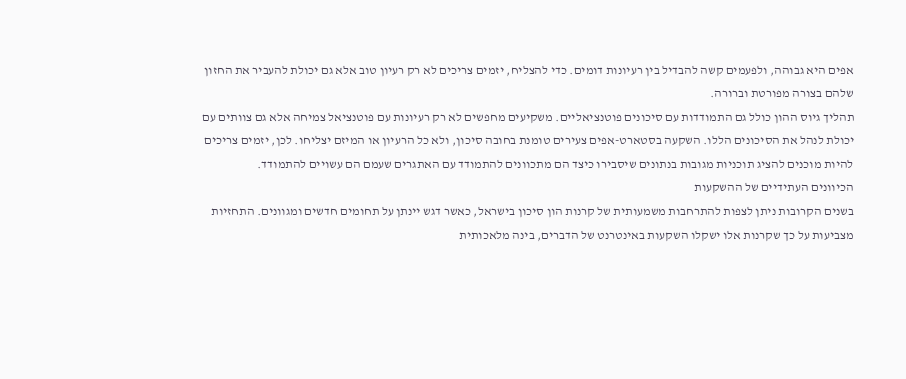אפים היא גבוהה, ולפעמים קשה להבדיל בין רעיונות דומים. כדי להצליח, יזמים צריכים לא רק רעיון טוב אלא גם יכולת להעביר את החזון שלהם בצורה מפורטת וברורה.
תהליך גיוס ההון כולל גם התמודדות עם סיכונים פוטנציאליים. משקיעים מחפשים לא רק רעיונות עם פוטנציאל צמיחה אלא גם צוותים עם יכולת לנהל את הסיכונים הללו. השקעה בסטארט-אפים צעירים טומנת בחובה סיכון, ולא כל הרעיון או המיזם יצליחו. לכן, יזמים צריכים להיות מוכנים להציג תוכניות מגובות בנתונים שיסבירו כיצד הם מתכוונים להתמודד עם האתגרים שעמם הם עשויים להתמודד.
הכיוונים העתידיים של ההשקעות
בשנים הקרובות ניתן לצפות להתרחבות משמעותית של קרנות הון סיכון בישראל, כאשר דגש יינתן על תחומים חדשים ומגוונים. התחזיות מצביעות על כך שקרנות אלו ישקלו השקעות באינטרנט של הדברים, בינה מלאכותית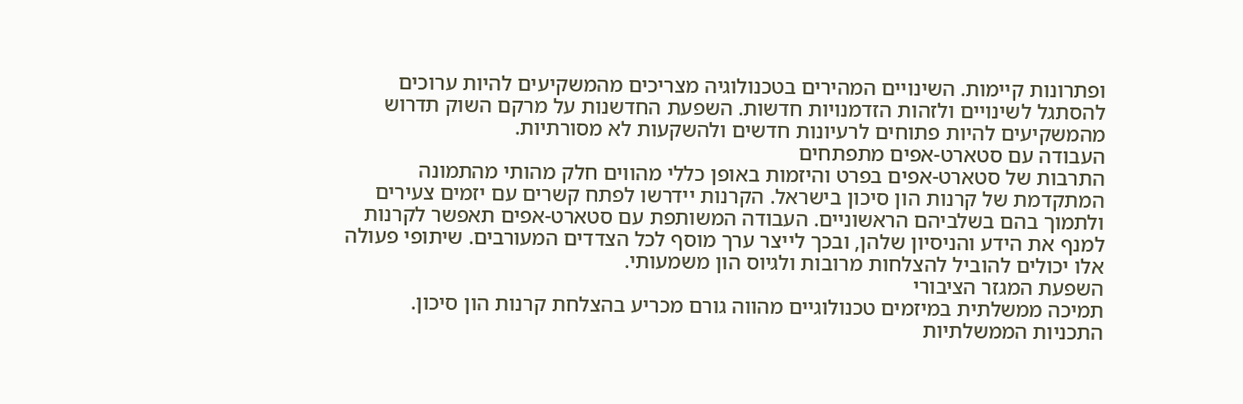ופתרונות קיימות. השינויים המהירים בטכנולוגיה מצריכים מהמשקיעים להיות ערוכים להסתגל לשינויים ולזהות הזדמנויות חדשות. השפעת החדשנות על מרקם השוק תדרוש מהמשקיעים להיות פתוחים לרעיונות חדשים ולהשקעות לא מסורתיות.
העבודה עם סטארט-אפים מתפתחים
התרבות של סטארט-אפים בפרט והיזמות באופן כללי מהווים חלק מהותי מהתמונה המתקדמת של קרנות הון סיכון בישראל. הקרנות יידרשו לפתח קשרים עם יזמים צעירים ולתמוך בהם בשלביהם הראשוניים. העבודה המשותפת עם סטארט-אפים תאפשר לקרנות למנף את הידע והניסיון שלהן, ובכך לייצר ערך מוסף לכל הצדדים המעורבים. שיתופי פעולה אלו יכולים להוביל להצלחות מרובות ולגיוס הון משמעותי.
השפעת המגזר הציבורי
תמיכה ממשלתית במיזמים טכנולוגיים מהווה גורם מכריע בהצלחת קרנות הון סיכון. התכניות הממשלתיות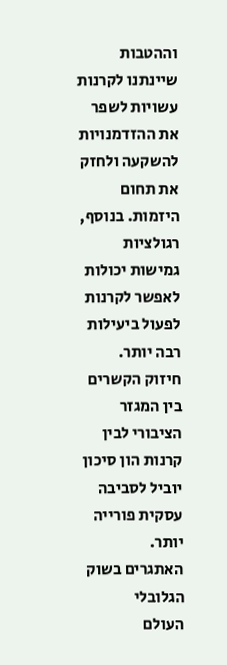וההטבות שיינתנו לקרנות עשויות לשפר את ההזדמנויות להשקעה ולחזק את תחום היזמות. בנוסף, רגולציות גמישות יכולות לאפשר לקרנות לפעול ביעילות רבה יותר. חיזוק הקשרים בין המגזר הציבורי לבין קרנות הון סיכון יוביל לסביבה עסקית פורייה יותר.
האתגרים בשוק הגלובלי
העולם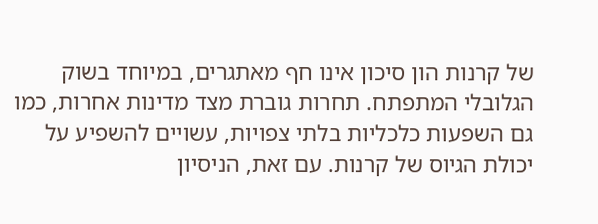של קרנות הון סיכון אינו חף מאתגרים, במיוחד בשוק הגלובלי המתפתח. תחרות גוברת מצד מדינות אחרות, כמו גם השפעות כלכליות בלתי צפויות, עשויים להשפיע על יכולת הגיוס של קרנות. עם זאת, הניסיון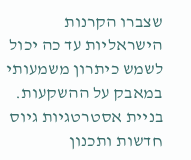שצברו הקרנות הישראליות עד כה יכול לשמש כיתרון משמעותי במאבק על ההשקעות. בניית אסטרטגיות גיוס חדשות ותכנון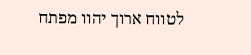לטווח ארוך יהוו מפתח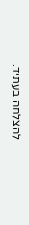להצלחה בעתיד.